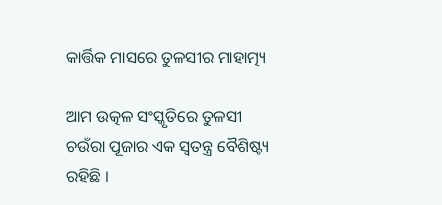କାର୍ତ୍ତିକ ମାସରେ ତୁଳସୀର ମାହାତ୍ମ୍ୟ

ଆମ ଉତ୍କଳ ସଂସ୍କୃତିରେ ତୁଳସୀ ଚଉଁରା ପୂଜାର ଏକ ସ୍ୱତନ୍ତ୍ର ବୈଶିଷ୍ଟ୍ୟ ରହିଛି ।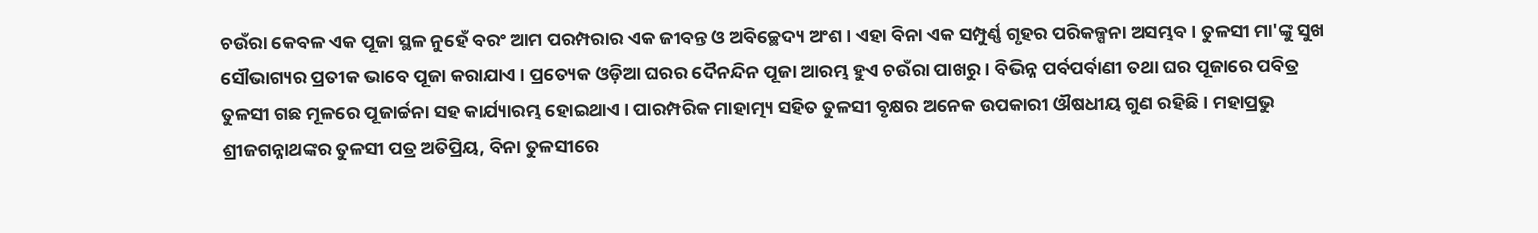ଚଉଁରା କେବଳ ଏକ ପୂଜା ସ୍ଥଳ ନୁହେଁ ବରଂ ଆମ ପରମ୍ପରାର ଏକ ଜୀବନ୍ତ ଓ ଅବିଚ୍ଛେଦ୍ୟ ଅଂଶ । ଏହା ବିନା ଏକ ସମ୍ପୁର୍ଣ୍ଣ ଗୃହର ପରିକଳ୍ପନା ଅସମ୍ଭବ । ତୁଳସୀ ମା'ଙ୍କୁ ସୁଖ ସୌଭାଗ୍ୟର ପ୍ରତୀକ ଭାବେ ପୂଜା କରାଯାଏ । ପ୍ରତ୍ୟେକ ଓଡ଼ିଆ ଘରର ଦୈନନ୍ଦିନ ପୂଜା ଆରମ୍ଭ ହୁଏ ଚଉଁରା ପାଖରୁ । ବିଭିନ୍ନ ପର୍ବପର୍ବାଣୀ ତଥା ଘର ପୂଜାରେ ପବିତ୍ର ତୁଳସୀ ଗଛ ମୂଳରେ ପୂଜାର୍ଚ୍ଚନା ସହ କାର୍ଯ୍ୟାରମ୍ଭ ହୋଇଥାଏ । ପାରମ୍ପରିକ ମାହାତ୍ମ୍ୟ ସହିତ ତୁଳସୀ ବୃକ୍ଷର ଅନେକ ଉପକାରୀ ଔଷଧୀୟ ଗୁଣ ରହିଛି । ମହାପ୍ରଭୁ ଶ୍ରୀଜଗନ୍ନାଥଙ୍କର ତୁଳସୀ ପତ୍ର ଅତିପ୍ରିୟ, ବିନା ତୁଳସୀରେ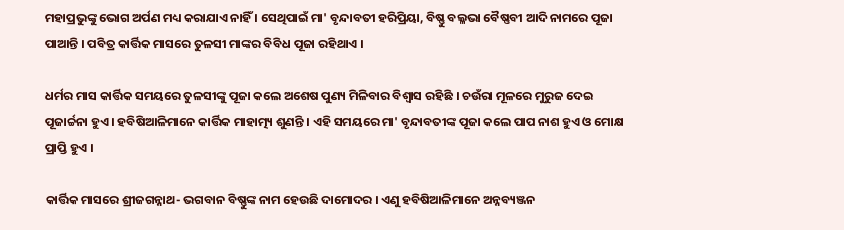ମହାପ୍ରଭୁଙ୍କୁ ଭୋଗ ଅର୍ପଣ ମଧ୍ୟ କରାଯାଏ ନାହିଁ । ସେଥିପାଇଁ ମା' ବୃନ୍ଦାବତୀ ହରିପ୍ରିୟା, ବିଷ୍ଣୁ ବଲ୍ଳଭା ବୈଷ୍ଣବୀ ଆଦି ନାମରେ ପୂଜା ପାଆନ୍ତି । ପବିତ୍ର କାର୍ତ୍ତିକ ମାସରେ ତୁଳସୀ ମାଙ୍କର ବିବିଧ ପୂଜା ରହିଥାଏ ।

ଧର୍ମର ମାସ କାର୍ତ୍ତିକ ସମୟରେ ତୁଳସୀଙ୍କୁ ପୂଜା କଲେ ଅଶେଷ ପୁଣ୍ୟ ମିଳିବାର ବିଶ୍ୱାସ ରହିଛି । ଚଉଁରା ମୂଳରେ ମୁରୁଜ ଦେଇ ପୂଜାର୍ଚ୍ଚନା ହୁଏ । ହବିଷିଆଳିମାନେ କାର୍ତ୍ତିକ ମାହାତ୍ମ୍ୟ ଶୁଣନ୍ତି । ଏହି ସମୟରେ ମା' ବୃନ୍ଦାବତୀଙ୍କ ପୂଜା କଲେ ପାପ ନାଶ ହୁଏ ଓ ମୋକ୍ଷ ପ୍ରାପ୍ତି ହୁଏ ।

କାର୍ତ୍ତିକ ମାସରେ ଶ୍ରୀଜଗନ୍ନାଥ- ଭଗବାନ ବିଷ୍ଣୁଙ୍କ ନାମ ହେଉଛି ଦାମୋଦର । ଏଣୁ ହବିଷିଆଳିମାନେ ଅନ୍ନବ୍ୟଞ୍ଜନ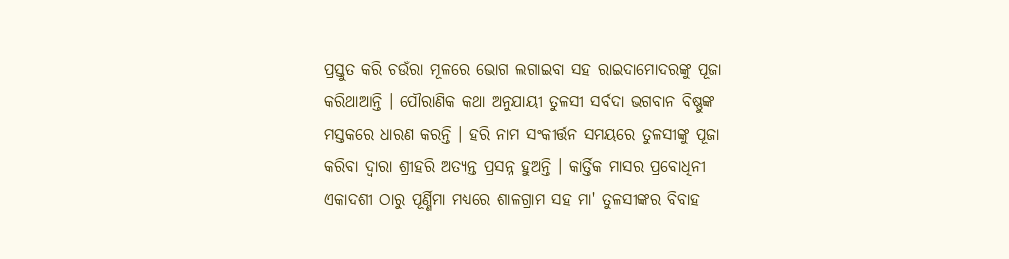ପ୍ରସ୍ତୁତ କରି ଚଉଁରା ମୂଳରେ ଭୋଗ ଲଗାଇବା ସହ ରାଇଦାମୋଦରଙ୍କୁ ପୂଜା କରିଥାଆନ୍ତି । ପୌରାଣିକ କଥା ଅନୁଯାୟୀ ତୁଳସୀ ସର୍ବଦା ଭଗବାନ ବିଷ୍ଣୁଙ୍କ ମସ୍ତକରେ ଧାରଣ କରନ୍ତି । ହରି ନାମ ସଂକୀର୍ତ୍ତନ ସମୟରେ ତୁଳସୀଙ୍କୁ ପୂଜା କରିବା ଦ୍ୱାରା ଶ୍ରୀହରି ଅତ୍ୟନ୍ତ ପ୍ରସନ୍ନ ହୁଅନ୍ତି । କାର୍ତ୍ତିକ ମାସର ପ୍ରବୋଧିନୀ ଏକାଦଶୀ ଠାରୁ ପୂର୍ଣ୍ଣିମା ମଧ୍ୟରେ ଶାଳଗ୍ରାମ ସହ ମା' ତୁଳସୀଙ୍କର ବିବାହ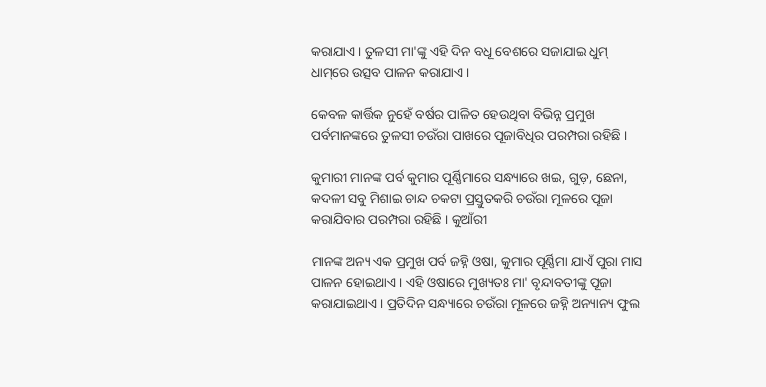କରାଯାଏ । ତୁଳସୀ ମା'ଙ୍କୁ ଏହି ଦିନ ବଧୂ ବେଶରେ ସଜାଯାଇ ଧୁମ୍ ଧାମ୍‌ରେ ଉତ୍ସବ ପାଳନ କରାଯାଏ ।

କେବଳ କାର୍ତ୍ତିକ ନୁହେଁ ବର୍ଷର ପାଳିତ ହେଉଥିବା ବିଭିନ୍ନ ପ୍ରମୁଖ ପର୍ବମାନଙ୍କରେ ତୁଳସୀ ଚଉଁରା ପାଖରେ ପୂଜାବିଧିର ପରମ୍ପରା ରହିଛି ।

କୁମାରୀ ମାନଙ୍କ ପର୍ବ କୁମାର ପୂର୍ଣ୍ଣିମାରେ ସନ୍ଧ୍ୟାରେ ଖଇ, ଗୁଡ଼, ଛେନା, କଦଳୀ ସବୁ ମିଶାଇ ଚାନ୍ଦ ଚକଟା ପ୍ରସ୍ତୁତକରି ଚଉଁରା ମୂଳରେ ପୂଜା କରାଯିବାର ପରମ୍ପରା ରହିଛି । କୁଆଁରୀ

ମାନଙ୍କ ଅନ୍ୟ ଏକ ପ୍ରମୁଖ ପର୍ବ ଜହ୍ନି ଓଷା, କୁମାର ପୂର୍ଣ୍ଣିମା ଯାଏଁ ପୁରା ମାସ ପାଳନ ହୋଇଥାଏ । ଏହି ଓଷାରେ ମୁଖ୍ୟତଃ ମା' ବୃନ୍ଦାବତୀଙ୍କୁ ପୂଜା କରାଯାଇଥାଏ । ପ୍ରତିଦିନ ସନ୍ଧ୍ୟାରେ ଚଉଁରା ମୂଳରେ ଜହ୍ନି ଅନ୍ୟାନ୍ୟ ଫୁଲ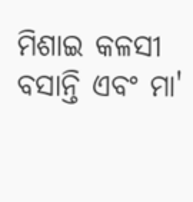ମିଶାଇ କଳସୀ ବସାନ୍ତି ଏବଂ ମା'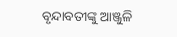ବୃନ୍ଦାବତୀଙ୍କୁ ଆଞ୍ଜୁଳି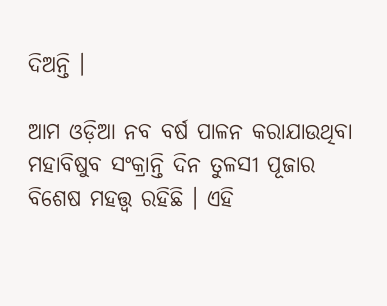ଦିଅନ୍ତି ।

ଆମ ଓଡ଼ିଆ ନବ ବର୍ଷ ପାଳନ କରାଯାଉଥିବା ମହାବିଷୁବ ସଂକ୍ରାନ୍ତି ଦିନ ତୁଳସୀ ପୂଜାର ବିଶେଷ ମହତ୍ତ୍ୱ ରହିଛି । ଏହି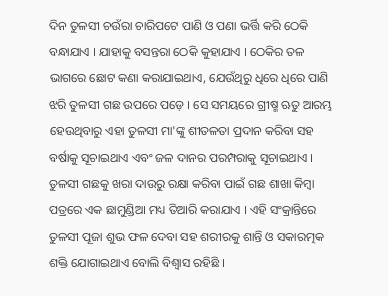ଦିନ ତୁଳସୀ ଚଉଁରା ଚାରିପଟେ ପାଣି ଓ ପଣା ଭର୍ତ୍ତି କରି ଠେକି ବନ୍ଧାଯାଏ । ଯାହାକୁ ବସନ୍ତରା ଠେକି କୁହାଯାଏ । ଠେକିର ତଳ ଭାଗରେ ଛୋଟ କଣା କରାଯାଇଥାଏ, ଯେଉଁଥିରୁ ଧିରେ ଧିରେ ପାଣି ଝରି ତୁଳସୀ ଗଛ ଉପରେ ପଡ଼େ । ସେ ସମୟରେ ଗ୍ରୀଷ୍ମ ଋତୁ ଆରମ୍ଭ ହେଉଥିବାରୁ ଏହା ତୁଳସୀ ମା'ଙ୍କୁ ଶୀତଳତା ପ୍ରଦାନ କରିବା ସହ ବର୍ଷାକୁ ସୂଚାଇଥାଏ ଏବଂ ଜଳ ଦାନର ପରମ୍ପରାକୁ ସୂଚାଇଥାଏ । ତୁଳସୀ ଗଛକୁ ଖରା ଦାଉରୁ ରକ୍ଷା କରିବା ପାଇଁ ଗଛ ଶାଖା କିମ୍ବା ପତ୍ରରେ ଏକ ଛାମୁଣ୍ଡିଆ ମଧ୍ୟ ତିଆରି କରାଯାଏ । ଏହି ସଂକ୍ରାନ୍ତିରେ ତୁଳସୀ ପୂଜା ଶୁଭ ଫଳ ଦେବା ସହ ଶରୀରକୁ ଶାନ୍ତି ଓ ସକାରତ୍ମକ ଶକ୍ତି ଯୋଗାଇଥାଏ ବୋଲି ବିଶ୍ୱାସ ରହିଛି ।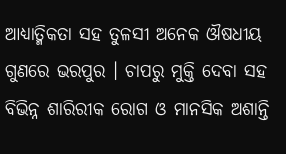ଆଧ୍ୟାତ୍ମିକତା ସହ ତୁଳସୀ ଅନେକ ଔଷଧୀୟ ଗୁଣରେ ଭରପୁର । ଚାପରୁ ମୁକ୍ତି ଦେବା ସହ ବିଭିନ୍ନ ଶାରିରୀକ ରୋଗ ଓ ମାନସିକ ଅଶାନ୍ତି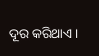ଦୂର କରିଥାଏ ।